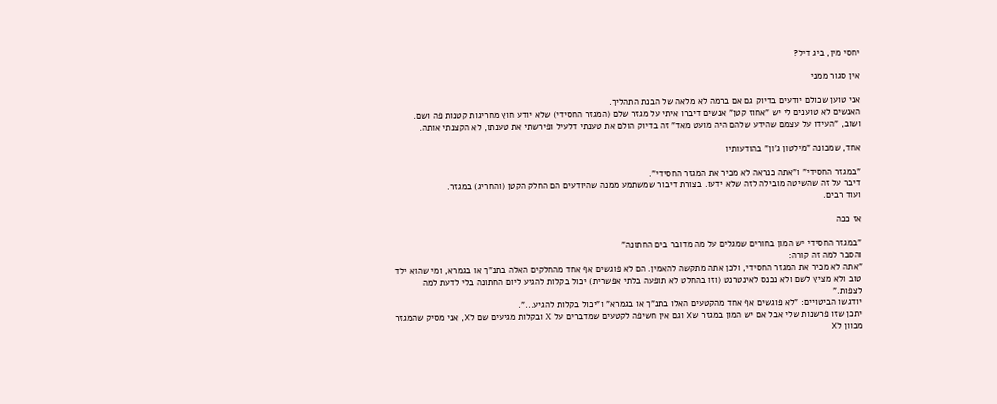יחסי מין, ביג דיל?

אין סגור ממני

אני טוען שכולם יודעים בדיוק גם אם ברמה לא מלאה של הבנת התהליך.
האנשים לא טוענים לי יש "אחוז קטן" אנשים דיברו איתי על מגזר שלם (המגזר החסידי) שלא יודע חוץ מחריגות קטנות פה ושם.
ושוב, "העידו על עצמם שהידע שלהם היה מועט מאד" זה בדיוק הולם את טענתי דלעיל ופירשתי את טענתו, לא הקצנתי אותה.

אחד, שמכונה "מילטון ג'ון" בהודעותיו

"במגזר החסידי" ו"אתה כנראה לא מכיר את המגזר החסידי".
דיבר על זה שהשיטה מובילה לזה שלא ידעו. בצורת דיבור שמשתמע ממנה שהיודעים הם החלק הקטן (והחריג) במגזר.
ועוד רבים.

אז ככה

"במגזר החסידי יש המון בחורים שמגלים על מה מדובר בים החתונה"
והסבר למה זה קורה:
"אתה לא מכיר את המגזר החסידי, ולכן אתה מתקשה להאמין. הם לא פוגשים אף אחד מהחלקים האלה בתנ"ך או בגמרא, ומי שהוא ילד טוב ולא מציץ לשם ולא נכנס לאינטרנט (וזו בהחלט לא תופעה בלתי אפשרית) יכול בקלות להגיע ליום החתונה בלי לדעת למה לצפות."
יודגשו הביטויים: "לא פוגשים אף אחד מהקטעים האלו בתנ"ך או בגמרא" ו"יכול בקלות להגיע...".
יתכן שזו פרשנות שלי אבל אם יש המון במגזר שX וגם אין חשיפה לקטעים שמדברים על X ובקלות מגיעים שם לX, אני מסיק שהמגזר מכוון לX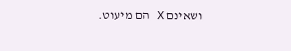ושאינם X הם מיעוט.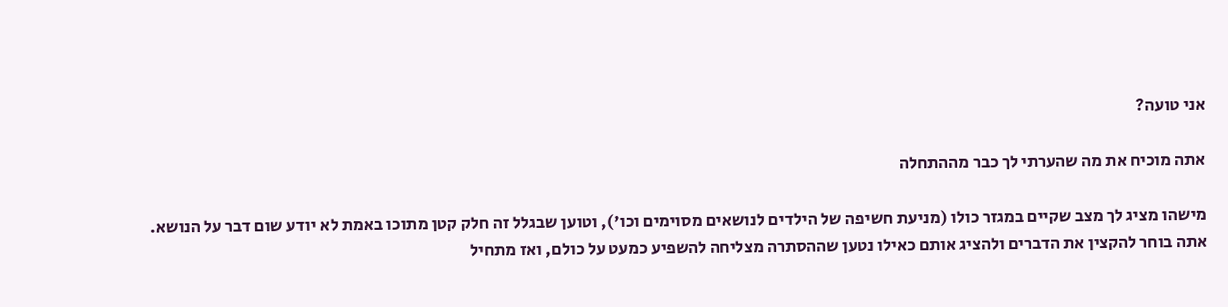אני טועה?

אתה מוכיח את מה שהערתי לך כבר מההתחלה

מישהו מציג לך מצב שקיים במגזר כולו (מניעת חשיפה של הילדים לנושאים מסוימים וכו'), וטוען שבגלל זה חלק קטן מתוכו באמת לא יודע שום דבר על הנושא.
אתה בוחר להקצין את הדברים ולהציג אותם כאילו נטען שההסתרה מצליחה להשפיע כמעט על כולם, ואז מתחיל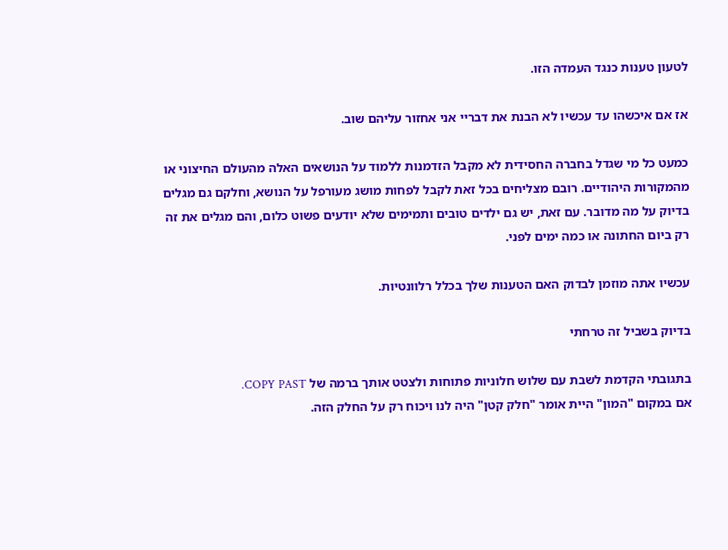לטעון טענות כנגד העמדה הזו.

אז אם איכשהו עד עכשיו לא הבנת את דבריי אני אחזור עליהם שוב.

כמעט כל מי שגדל בחברה החסידית לא מקבל הזדמנות ללמוד על הנושאים האלה מהעולם החיצוני או מהמקורות היהודיים. רובם מצליחים בכל זאת לקבל לפחות מושג מעורפל על הנושא, וחלקם גם מגלים בדיוק על מה מדובר. עם זאת, יש גם ילדים טובים ותמימים שלא יודעים פשוט כלום, והם מגלים את זה רק ביום החתונה או כמה ימים לפני.

עכשיו אתה מוזמן לבדוק האם הטענות שלך בכלל רלוונטיות.

בדיוק בשביל זה טרחתי

בתגובתי הקדמת לשבת עם שלוש חלוניות פתוחות ולצטט אותך ברמה של COPY PAST.
אם במקום "המון" היית אומר "חלק קטן" היה לנו ויכוח רק על החלק הזה.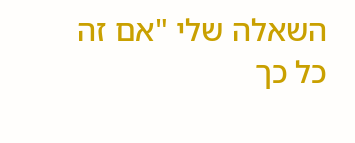השאלה שלי "אם זה כל כך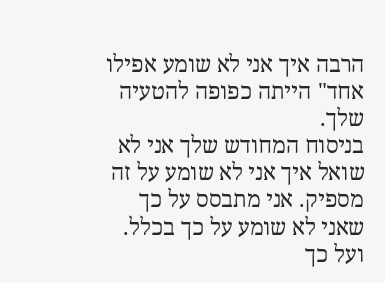הרבה איך אני לא שומע אפילו אחד" הייתה כפופה להטעיה שלך.
בניסוח המחודש שלך אני לא שואל איך אני לא שומע על זה מספיק. אני מתבסס על כך שאני לא שומע על כך בכלל. ועל כך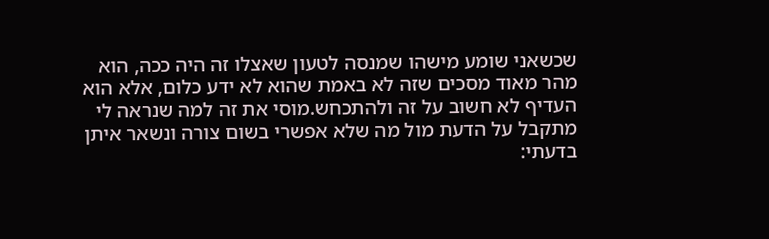שכשאני שומע מישהו שמנסה לטעון שאצלו זה היה ככה, הוא מהר מאוד מסכים שזה לא באמת שהוא לא ידע כלום, אלא הוא העדיף לא חשוב על זה ולהתכחש.מוסי את זה למה שנראה לי מתקבל על הדעת מול מה שלא אפשרי בשום צורה ונשאר איתן בדעתי: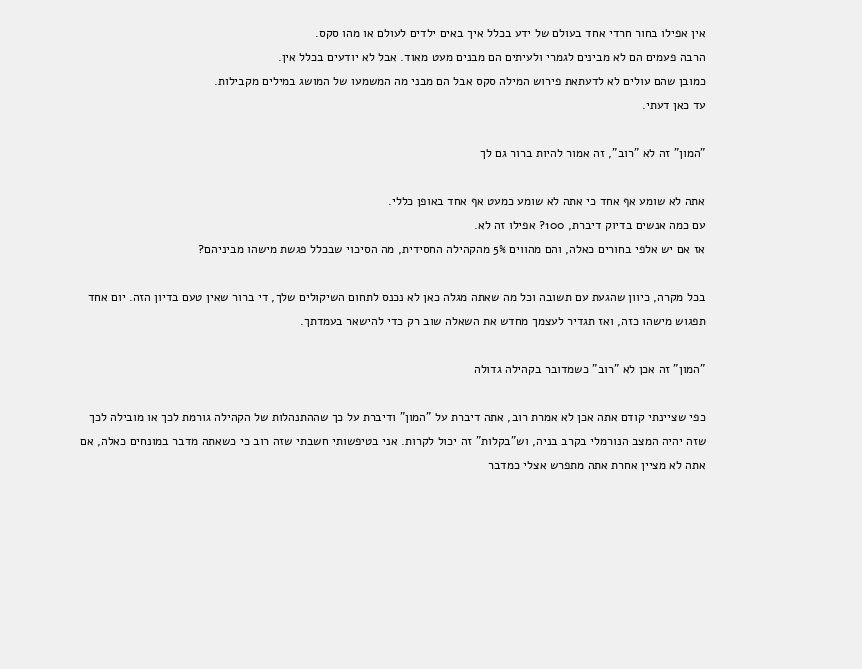אין אפילו בחור חרדי אחד בעולם של ידע בכלל איך באים ילדים לעולם או מהו סקס.
הרבה פעמים הם לא מבינים לגמרי ולעיתים הם מבנים מעט מאוד. אבל לא יודעים בכלל אין.
כמובן שהם עולים לא לדעתאת פירוש המילה סקס אבל הם מבני מה המשמעו של המושג במילים מקבילות.
עד כאן דעתי.

"המון" זה לא "רוב", זה אמור להיות ברור גם לך

אתה לא שומע אף אחד כי אתה לא שומע כמעט אף אחד באופן כללי.
עם כמה אנשים בדיוק דיברת, 100? אפילו זה לא.
אז אם יש אלפי בחורים כאלה, והם מהווים 5% מהקהילה החסידית, מה הסיכוי שבכלל פגשת מישהו מביניהם?

בכל מקרה, כיוון שהגעת עם תשובה וכל מה שאתה מגלה כאן לא נכנס לתחום השיקולים שלך, די ברור שאין טעם בדיון הזה. יום אחד תפגוש מישהו כזה, ואז תגדיר לעצמך מחדש את השאלה שוב רק כדי להישאר בעמדתך.

"המון" זה אכן לא "רוב" כשמדובר בקהילה גדולה

כפי שציינתי קודם אתה אכן לא אמרת רוב, אתה דיברת על "המון" ודיברת על כך שההתנהלות של הקהילה גורמת לכך או מובילה לכך שזה יהיה המצב הנורמלי בקרב בניה, וש"בקלות" זה יכול לקרות. אני בטיפשותי חשבתי שזה רוב כי כשאתה מדבר במונחים כאלה, אם אתה לא מציין אחרת אתה מתפרש אצלי כמדבר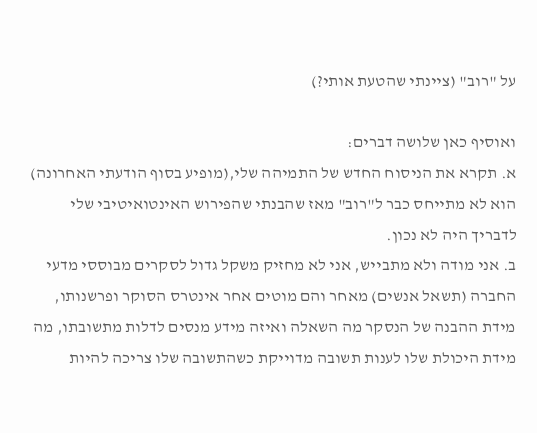על "רוב" (ציינתי שהטעת אותי?)

ואוסיף כאן שלושה דברים:
א. תקרא את הניסוח החדש של התמיהה שלי,(מופיע בסוף הודעתי האחרונה) הוא לא מתייחס כבר ל"רוב" מאז שהבנתי שהפירוש האינטואיטיבי שלי לדבריך היה לא נכון.
ב. אני מודה ולא מתבייש, אני לא מחזיק משקל גדול לסקרים מבוססי מדעי החברה (תשאל אנשים) מאחר והם מוטים אחר אינטרס הסוקר ופרשנותו, מידת ההבנה של הנסקר מה השאלה ואיזה מידע מנסים לדלות מתשובתו, מה מידת היכולת שלו לענות תשובה מדוייקת כשהתשובה שלו צריכה להיות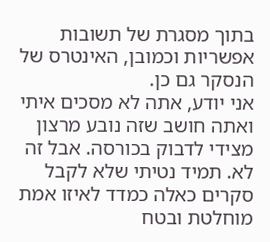בתוך מסגרת של תשובות אפשריות וכמובן, האינטרס של הנסקר גם כן.
אני יודע, אתה לא מסכים איתי ואתה חושב שזה נובע מרצון מצידי לדבוק בכורסה. אבל זה לא. תמיד נטיתי שלא לקבל סקרים כאלה כמדד לאיזו אמת מוחלטת ובטח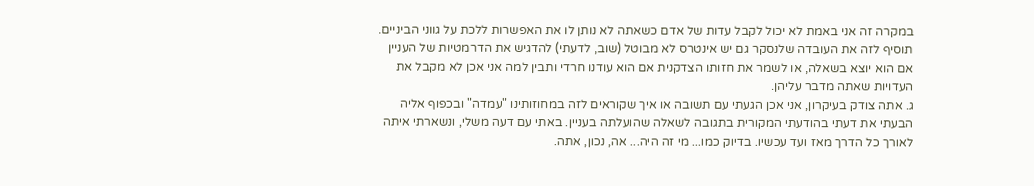במקרה זה אני באמת לא יכול לקבל עדות של אדם כשאתה לא נותן לו את האפשרות ללכת על גווני הביניים. תוסיף לזה את העובדה שלנסקר גם יש אינטרס לא מבוטל (שוב, לדעתי) להדגיש את הדרמטיות של העניין אם הוא יוצא בשאלה, או לשמר את חזותו הצדקנית אם הוא עודנו חרדי ותבין למה אני אכן לא מקבל את העדויות שאתה מדבר עליהן.
ג. אתה צודק בעיקרון, אני אכן הגעתי עם תשובה או איך שקוראים לזה במחוזותינו "עמדה" ובכפוף אליה הבעתי את דעתי בהודעתי המקורית בתגובה לשאלה שהועלתה בעניין. באתי עם דעה משלי, ונשארתי איתה לאורך כל הדרך מאז ועד עכשיו. בדיוק כמו... מי זה היה... אה, נכון, אתה.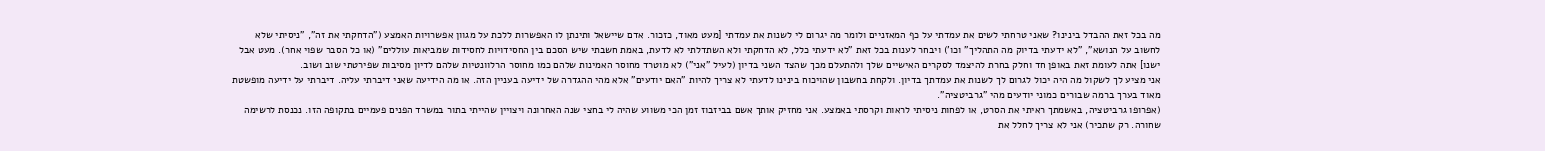מה בכל זאת ההבדל בינינו? שאני טרחתי לשים את עמדתי על כף המאזניים ולומר מה יגרום לי לשנות את עמדתי [מעט מאוד, כזכור. אדם שיישאל ותינתן לו האפשרות ללכת על מגוון אפשרויות האמצע ("הדחקתי את זה", "ניסיתי שלא לחשוב על הנושא", "לא ידעתי בדיוק מה התהליך" וכו') ויבחר לענות בכל זאת "לא ידעתי כלל, לא הדחקתי ולא השתדלתי לא לדעת, באמת חשבתי שיש הסכם בין החסידויות לחסידות שמביאות עוללים" (או כל הסבר שפוי אחר). מעט אבל ישנו] אתה לעומת זאת באופן חד וחלק בחרת להיצמד לסקרים האישיים שלך ולהתעלם מכך שהצד השני בדיון (לעיל "אני") לא מוטרד מחוסר האמינות שלהם כמו מחוסר הרלוונטיות שלהם לדיון מסיבות שפירטתי שוב ושוב.
אני מציע לך לשקול מה היה יכול לגרום לך לשנות את עמדתך בדיון. ולקחת בחשבון שהויכוח בינינו לדעתי לא צריך להיות "האם יודעים" אלא מהי ההגדרה של ידיעה בעניין הזה. או מה הידיעה שאני דיברתי עליה. דיברתי על ידיעה מופשטת מאוד בערך ברמה שבורים כמוני יודעים מהי "גרביטציה".
(אפרופו גרביטציה, באשמתך ראיתי את הסרט, או לפחות ניסיתי לראות וקרסתי באמצע. אני מחזיק אותך אשם בביזבוז זמן הכי משווע שהיה לי בחצי שנה האחרונה ויצויין שהייתי בתור במשרד הפנים פעמיים בתקופה הזו. נכנסת לרשימה שחורה. רק שתכיר) אני לא צריך לחלל את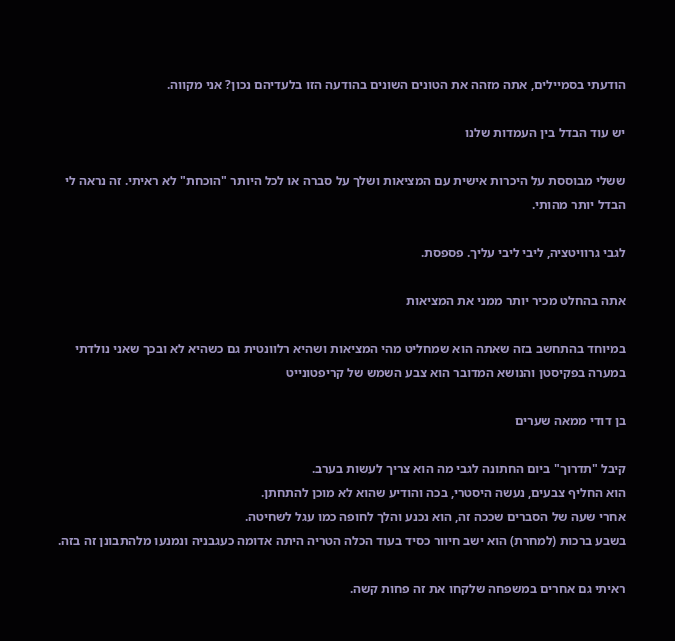הודעתי בסמיילים, אתה מזהה את הטונים השונים בהודעה הזו בלעדיהם נכון? אני מקווה.

יש עוד הבדל בין העמדות שלנו

ששלי מבוססת על היכרות אישית עם המציאות ושלך על סברה או לכל היותר "הוכחת" לא ראיתי. זה נראה לי הבדל יותר מהותי.

לגבי גרוויטציה, ליבי ליבי עליך. פספסת.

אתה בהחלט מכיר יותר ממני את המציאות

במיוחד בהתחשב בזה שאתה הוא שמחליט מהי המציאות ושהיא רלוונטית גם כשהיא לא ובכך שאני נולדתי במערה בפקיסטן והנושא המדובר הוא צבע השמש של קריפטונייט

בן דודי ממאה שערים

קיבל "תדרוך" ביום החתונה לגבי מה הוא צריך לעשות בערב.
הוא החליף צבעים, נעשה היסטרי, בכה והודיע שהוא לא מוכן להתחתן.
אחרי שעה של הסברים שככה זה, הוא נכנע והלך לחופה כמו עגל לשחיטה.
בשבע ברכות (למחרת) הוא ישב חיוור כסיד בעוד הכלה הטריה היתה אדומה כעגבניה ונמנעו מלהתבונן זה בזה.

ראיתי גם אחרים במשפחה שלקחו את זה פחות קשה.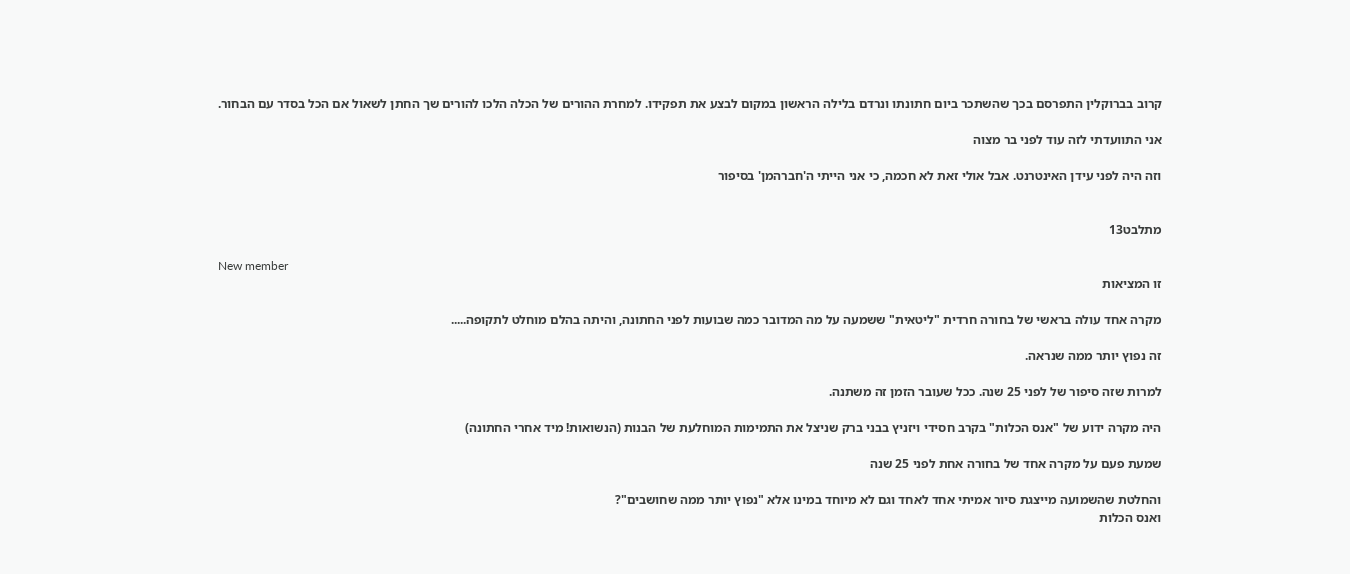קרוב בברוקלין התפרסם בכך שהשתכר ביום חתונתו ונרדם בלילה הראשון במקום לבצע את תפקידו. למחרת ההורים של הכלה הלכו להורים שך החתן לשאול אם הכל בסדר עם הבחור.

אני התוועדתי לזה עוד לפני בר מצוה

וזה היה לפני עידן האינטרנט. אבל אולי זאת לא חכמה, כי אני הייתי ה'חברהמן' בסיפור


מתלבט13

New member
זו המציאות

מקרה אחד עולה בראשי של בחורה חרדית "ליטאית" ששמעה על מה המדובר כמה שבועות לפני החתונה, והיתה בהלם מוחלט לתקופה.....

זה נפוץ יותר ממה שנראה.

למרות שזה סיפור של לפני 25 שנה. ככל שעובר הזמן זה משתנה.

היה מקרה ידוע של "אנס הכלות" בקרב חסידי ויזניץ בבני ברק שניצל את התמימות המוחלעת של הבנות (הנשואות! מיד אחרי החתונה)

שמעת פעם על מקרה אחד של בחורה אחת לפני 25 שנה

והחלטת שהשמועה מייצגת סיור אמיתי אחד לאחד וגם לא מיוחד במינו אלא "נפוץ יותר ממה שחושבים"?
ואנס הכלות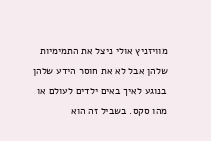מוויזניץ אולי ניצל את התמימיות שלהן אבל לא את חוסר הידע שלהן בנוגע לאיך באים ילדים לעולם או מהו סקס. בשביל זה הוא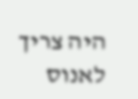היה צריך לאנוס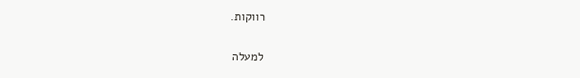רווקות.

למעלה